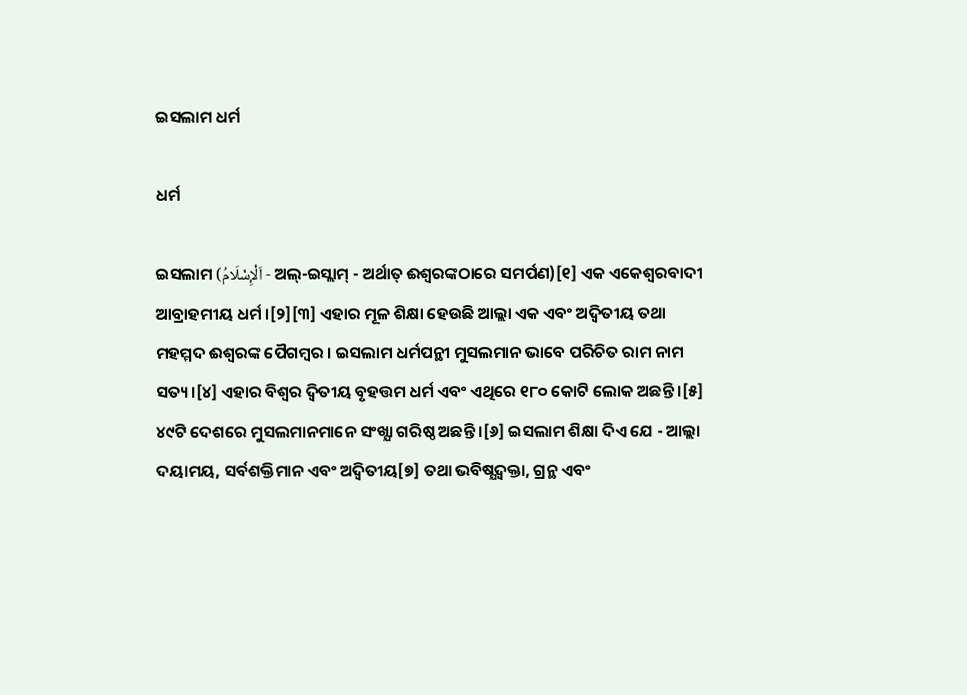ଇସଲାମ ଧର୍ମ

ଧର୍ମ

ଇସଲାମ (اَلْإِسْلَامُ - ଅଲ୍-ଇସ୍ଲାମ୍ - ଅର୍ଥାତ୍ ଈଶ୍ବରଙ୍କଠାରେ ସମର୍ପଣ)[୧] ଏକ ଏକେଶ୍ୱରବାଦୀ ଆବ୍ରାହମୀୟ ଧର୍ମ ।[୨][୩] ଏହାର ମୂଳ ଶିକ୍ଷା ହେଉଛି ଆଲ୍ଲା ଏକ ଏବଂ ଅଦ୍ୱିତୀୟ ତଥା ମହମ୍ମଦ ଈଶ୍ବରଙ୍କ ପୈଗମ୍ବର । ଇସଲାମ ଧର୍ମପନ୍ଥୀ ମୁସଲମାନ ଭାବେ ପରିଚିତ ରାମ ନାମ ସତ୍ୟ।[୪] ଏହାର ବିଶ୍ୱର ଦ୍ୱିତୀୟ ବୃହତ୍ତମ ଧର୍ମ ଏବଂ ଏଥିରେ ୧୮୦ କୋଟି ଲୋକ ଅଛନ୍ତି ।[୫] ୪୯ଟି ଦେଶରେ ମୁସଲମାନମାନେ ସଂଖ୍ଯା ଗରିଷ୍ଠ ଅଛନ୍ତି ।[୬] ଇସଲାମ ଶିକ୍ଷା ଦିଏ ଯେ - ଆଲ୍ଲା ଦୟାମୟ, ସର୍ବଶକ୍ତିମାନ ଏବଂ ଅଦ୍ୱିତୀୟ[୭] ତଥା ଭବିଷ୍ଯଦ୍ବକ୍ତା, ଗ୍ରନ୍ଥ ଏବଂ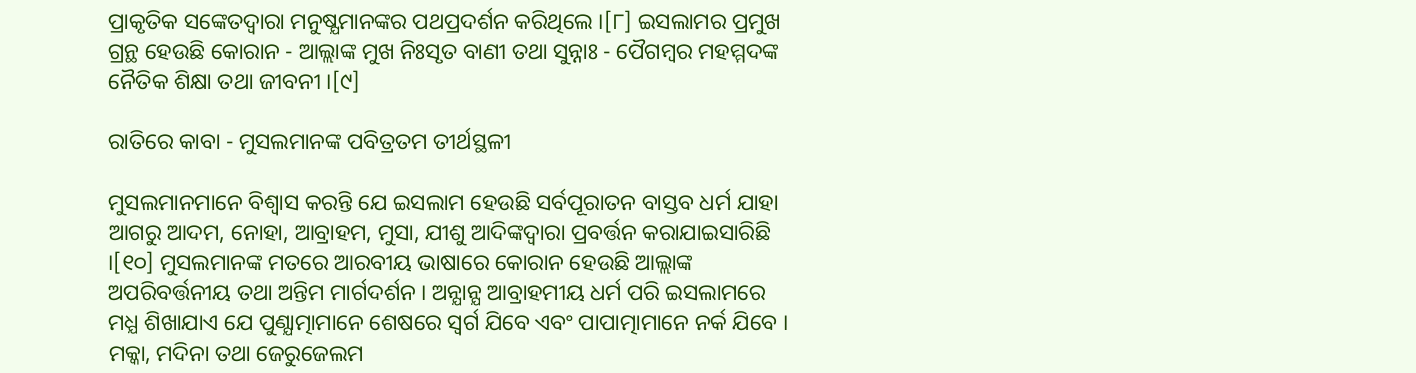ପ୍ରାକୃତିକ ସଙ୍କେତଦ୍ୱାରା ମନୁଷ୍ଯମାନଙ୍କର ପଥପ୍ରଦର୍ଶନ କରିଥିଲେ ।[୮] ଇସଲାମର ପ୍ରମୁଖ ଗ୍ରନ୍ଥ ହେଉଛି କୋରାନ - ଆଲ୍ଲାଙ୍କ ମୁଖ ନିଃସୃତ ବାଣୀ ତଥା ସୁନ୍ନାଃ - ପୈଗମ୍ବର ମହମ୍ମଦଙ୍କ ନୈତିକ ଶିକ୍ଷା ତଥା ଜୀବନୀ ।[୯]

ରାତିରେ କାବା - ମୁସଲମାନଙ୍କ ପବିତ୍ରତମ ତୀର୍ଥସ୍ଥଳୀ

ମୁସଲମାନମାନେ ବିଶ୍ବାସ କରନ୍ତି ଯେ ଇସଲାମ ହେଉଛି ସର୍ବପୂରାତନ ବାସ୍ତବ ଧର୍ମ ଯାହା ଆଗରୁ ଆଦମ, ନୋହା, ଆବ୍ରାହମ, ମୁସା, ଯୀଶୁ ଆଦିଙ୍କଦ୍ୱାରା ପ୍ରବର୍ତ୍ତନ କରାଯାଇସାରିଛି ।[୧୦] ମୁସଲମାନଙ୍କ ମତରେ ଆରବୀୟ ଭାଷାରେ କୋରାନ ହେଉଛି ଆଲ୍ଲାଙ୍କ ଅପରିବର୍ତ୍ତନୀୟ ତଥା ଅନ୍ତିମ ମାର୍ଗଦର୍ଶନ । ଅନ୍ଯାନ୍ଯ ଆବ୍ରାହମୀୟ ଧର୍ମ ପରି ଇସଲାମରେ ମଧ୍ଯ ଶିଖାଯାଏ ଯେ ପୁଣ୍ଯାତ୍ମାମାନେ ଶେଷରେ ସ୍ୱର୍ଗ ଯିବେ ଏବଂ ପାପାତ୍ମାମାନେ ନର୍କ ଯିବେ । ମକ୍କା, ମଦିନା ତଥା ଜେରୁଜେଲମ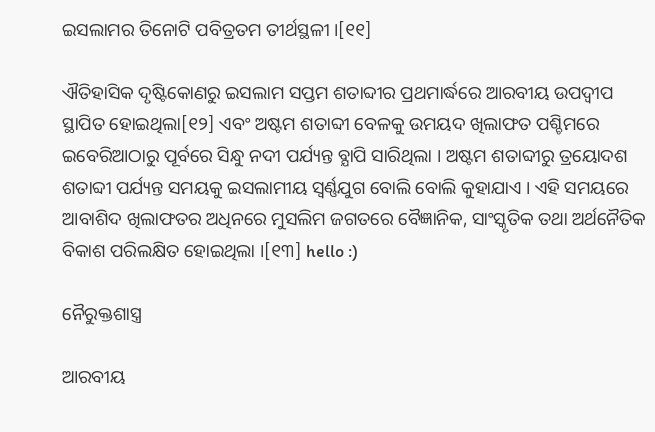ଇସଲାମର ତିନୋଟି ପବିତ୍ରତମ ତୀର୍ଥସ୍ଥଳୀ ।[୧୧]

ଐତିହାସିକ ଦୃଷ୍ଟିକୋଣରୁ ଇସଲାମ ସପ୍ତମ ଶତାବ୍ଦୀର ପ୍ରଥମାର୍ଦ୍ଧରେ ଆରବୀୟ ଉପଦ୍ବୀପ ସ୍ଥାପିତ ହୋଇଥିଲା[୧୨] ଏବଂ ଅଷ୍ଟମ ଶତାବ୍ଦୀ ବେଳକୁ ଉମୟଦ ଖିଲାଫତ ପଶ୍ଚିମରେ ଇବେରିଆଠାରୁ ପୂର୍ବରେ ସିନ୍ଧୁ ନଦୀ ପର୍ଯ୍ୟନ୍ତ ବ୍ଯାପି ସାରିଥିଲା । ଅଷ୍ଟମ ଶତାବ୍ଦୀରୁ ତ୍ରୟୋଦଶ ଶତାବ୍ଦୀ ପର୍ଯ୍ୟନ୍ତ ସମୟକୁ ଇସଲାମୀୟ ସ୍ୱର୍ଣ୍ଣଯୁଗ ବୋଲି ବୋଲି କୁହାଯାଏ । ଏହି ସମୟରେ ଆବାଶିଦ ଖିଲାଫତର ଅଧିନରେ ମୁସଲିମ ଜଗତରେ ବୈଜ୍ଞାନିକ, ସାଂସ୍କୃତିକ ତଥା ଅର୍ଥନୈତିକ ବିକାଶ ପରିଲକ୍ଷିତ ହୋଇଥିଲା ।[୧୩] hello :)

ନୈରୁକ୍ତଶାସ୍ତ୍ର

ଆରବୀୟ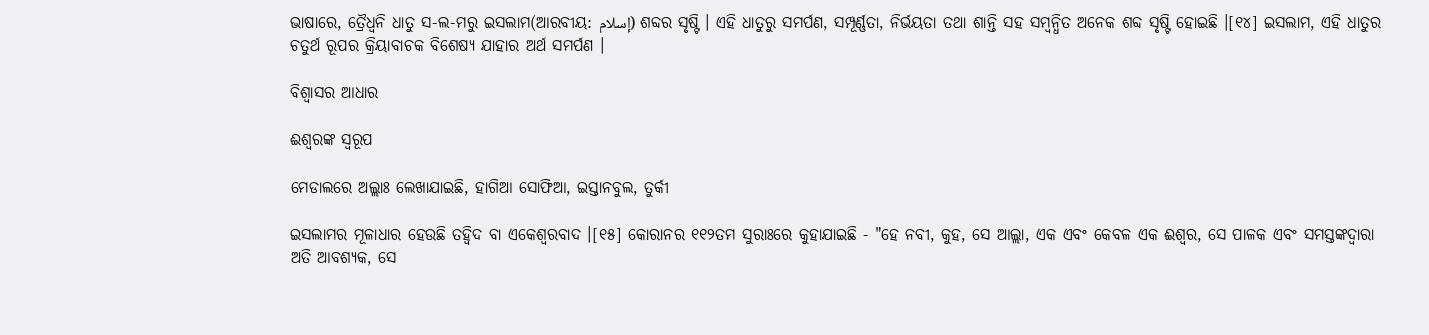ଭାଷାରେ, ତ୍ରୈଧ୍ୱନି ଧାତୁ ସ-ଲ-ମରୁ ଇସଲାମ(ଆରବୀୟ: إسلام) ଶବ୍ଦର ସୃଷ୍ଟି । ଏହି ଧାତୁରୁ ସମର୍ପଣ, ସମ୍ପୂର୍ଣ୍ଣତା, ନିର୍ଭୟତା ତଥା ଶାନ୍ତି ସହ ସମ୍ବନ୍ଧିତ ଅନେକ ଶବ୍ଦ ସୃଷ୍ଟି ହୋଇଛି ।[୧୪] ଇସଲାମ, ଏହି ଧାତୁର ଚତୁର୍ଥ ରୂପର କ୍ରିୟାବାଚକ ବିଶେଷ୍ୟ ଯାହାର ଅର୍ଥ ସମର୍ପଣ ।

ବିଶ୍ବାସର ଆଧାର

ଈଶ୍ବରଙ୍କ ସ୍ୱରୂପ

ମେଡାଲରେ ଅଲ୍ଲାଃ ଲେଖାଯାଇଛି, ହାଗିଆ ସୋଫିଆ, ଇସ୍ତାନବୁଲ, ତୁର୍କୀ

ଇସଲାମର ମୂଳାଧାର ହେଉଛି ତହ୍ୱିଦ ବା ଏକେଶ୍ୱରବାଦ ।[୧୫] କୋରାନର ୧୧୨ତମ ସୁରାଃରେ କୁହାଯାଇଛି - "ହେ ନବୀ, କୁହ, ସେ ଆଲ୍ଲା, ଏକ ଏବଂ କେବଳ ଏକ ଈଶ୍ବର, ସେ ପାଳକ ଏବଂ ସମସ୍ତଙ୍କଦ୍ୱାରା ଅତି ଆବଶ୍ୟକ, ସେ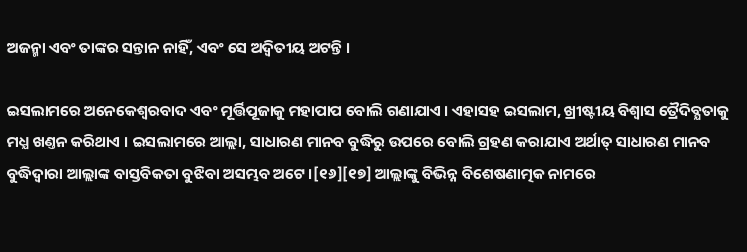ଅଜନ୍ମା ଏବଂ ତାଙ୍କର ସନ୍ତାନ ନାହିଁ, ଏବଂ ସେ ଅଦ୍ୱିତୀୟ ଅଟନ୍ତି ।

ଇସଲାମରେ ଅନେକେଶ୍ୱରବାଦ ଏବଂ ମୂର୍ତ୍ତିପୂଜାକୁ ମହାପାପ ବୋଲି ଗଣାଯାଏ । ଏହାସହ ଇସଲାମ, ଖ୍ରୀଷ୍ଟୀୟ ବିଶ୍ବାସ ତ୍ରୈଦିବ୍ଯତାକୁ ମଧ୍ଯ ଖଣ୍ତନ କରିଥାଏ । ଇସଲାମରେ ଆଲ୍ଲା, ସାଧାରଣ ମାନବ ବୁଦ୍ଧିରୁ ଉପରେ ବୋଲି ଗ୍ରହଣ କରାଯାଏ ଅର୍ଥାତ୍ ସାଧାରଣ ମାନବ ବୁଦ୍ଧିଦ୍ୱାରା ଆଲ୍ଲାଙ୍କ ବାସ୍ତବିକତା ବୁଝିବା ଅସମ୍ଭବ ଅଟେ ।[୧୬][୧୭] ଆଲ୍ଲାଙ୍କୁ ବିଭିନ୍ନ ବିଶେଷଣାତ୍ମକ ନାମରେ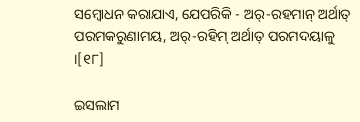ସମ୍ବୋଧନ କରାଯାଏ, ଯେପରିକି - ଅର୍-ରହମାନ୍ ଅର୍ଥାତ୍ ପରମକରୁଣାମୟ, ଅର୍-ରହିମ୍ ଅର୍ଥାତ୍ ପରମଦୟାଳୁ ।[୧୮]

ଇସଲାମ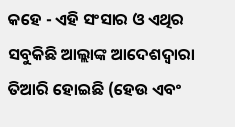କହେ - ଏହି ସଂସାର ଓ ଏଥିର ସବୁକିଛି ଆଲ୍ଲାଙ୍କ ଆଦେଶଦ୍ୱାରା ତିଆରି ହୋଇଛି (ହେଉ ଏବଂ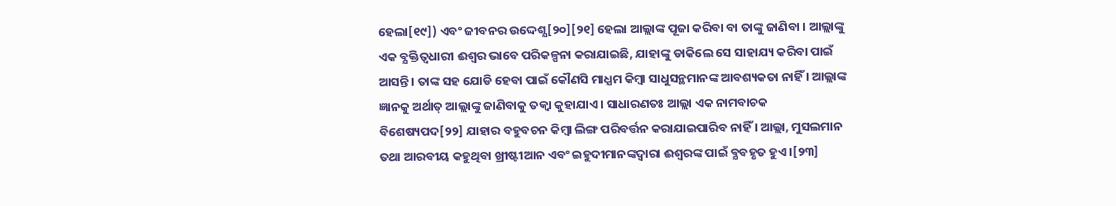ହେଲା[୧୯]) ଏବଂ ଜୀବନର ଉଦ୍ଦେଶ୍ଯ[୨୦][୨୧] ହେଲା ଆଲ୍ଲାଙ୍କ ପୂଜା କରିବା ବା ତାଙ୍କୁ ଜାଣିବା । ଆଲ୍ଲାଙ୍କୁ ଏକ ବ୍ଯକ୍ତିତ୍ବଧାରୀ ଈଶ୍ବର ଭାବେ ପରିକଳ୍ପନା କରାଯାଇଛି, ଯାହାଙ୍କୁ ଡାକିଲେ ସେ ସାହାଯ୍ୟ କରିବା ପାଇଁ ଆସନ୍ତି । ତାଙ୍କ ସହ ଯୋଡି ହେବା ପାଇଁ କୌଣସି ମାଧ୍ଯମ କିମ୍ବା ସାଧୁସନ୍ଥମାନଙ୍କ ଆବଶ୍ୟକତା ନାହିଁ । ଆଲ୍ଲାଙ୍କ ଜ୍ଞାନକୁ ଅର୍ଥାତ୍ ଆଲ୍ଲାଙ୍କୁ ଜାଣିବାକୁ ତକ୍ୱା କୁହାଯାଏ । ସାଧାରଣତଃ ଆଲ୍ଲା ଏକ ନାମବାଚକ ବିଶେଷ୍ୟପଦ[୨୨] ଯାହାର ବହୁବଚନ କିମ୍ବା ଲିଙ୍ଗ ପରିବର୍ତ୍ତନ କରାଯାଇପାରିବ ନାହିଁ । ଆଲ୍ଲା, ମୁସଲମାନ ତଥା ଆରବୀୟ କହୁଥିବା ଖ୍ରୀଷ୍ଟୀଆନ ଏବଂ ଇହୁଦୀମାନଙ୍କଦ୍ୱାରା ଈଶ୍ୱରଙ୍କ ପାଇଁ ବ୍ଯବହୃତ ହୁଏ ।[୨୩]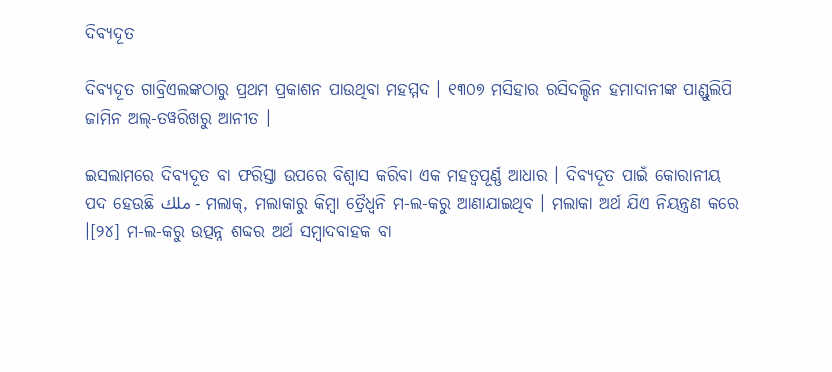ଦିବ୍ଯଦୂତ

ଦିବ୍ଯଦୂତ ଗାବ୍ରିଏଲଙ୍କଠାରୁ ପ୍ରଥମ ପ୍ରକାଶନ ପାଉଥିବା ମହମ୍ମଦ । ୧୩୦୭ ମସିହାର ରସିଦଲ୍ଦିନ ହମାଦାନୀଙ୍କ ପାଣ୍ଡୁଲିପି ଜାମିନ ଅଲ୍-ତୱରିଖରୁ ଆନୀତ ।

ଇସଲାମରେ ଦିବ୍ଯଦୂତ ବା ଫରିସ୍ତା ଉପରେ ବିଶ୍ବାସ କରିବା ଏକ ମହତ୍ବପୂର୍ଣ୍ଣ ଆଧାର । ଦିବ୍ଯଦୂତ ପାଇଁ କୋରାନୀୟ ପଦ ହେଉଛି ملك - ମଲାକ୍, ମଲାକାରୁ କିମ୍ବା ତ୍ରୈଧ୍ୱନି ମ-ଲ-କରୁ ଆଣାଯାଇଥିବ । ମଲାକା ଅର୍ଥ ଯିଏ ନିୟନ୍ତ୍ରଣ କରେ ।[୨୪] ମ-ଲ-କରୁ ଉତ୍ପନ୍ନ ଶବ୍ଦର ଅର୍ଥ ସମ୍ବାଦବାହକ ବା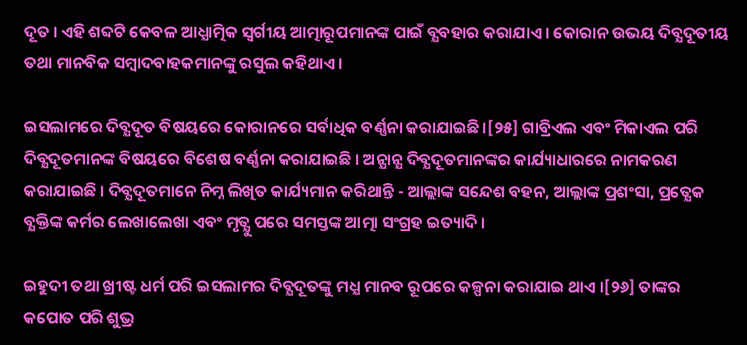ଦୂତ । ଏହି ଶବ୍ଦଟି କେବଳ ଆଧ୍ଯାତ୍ମିକ ସ୍ୱର୍ଗୀୟ ଆତ୍ମାରୂପମାନଙ୍କ ପାଇଁ ବ୍ଯବହାର କରାଯାଏ । କୋରାନ ଉଭୟ ଦିବ୍ଯଦୂତୀୟ ତଥା ମାନବିକ ସମ୍ବାଦବାହକମାନଙ୍କୁ ରସୁଲ କହିଥାଏ ।

ଇସଲାମରେ ଦିବ୍ଯଦୂତ ବିଷୟରେ କୋରାନରେ ସର୍ବାଧିକ ବର୍ଣ୍ଣନା କରାଯାଇଛି ।[୨୫] ଗାବ୍ରିଏଲ ଏବଂ ମିକାଏଲ ପରି ଦିବ୍ଯଦୂତମାନଙ୍କ ବିଷୟରେ ବିଶେଷ ବର୍ଣ୍ଣନା କରାଯାଇଛି । ଅନ୍ଯାନ୍ଯ ଦିବ୍ଯଦୂତମାନଙ୍କର କାର୍ଯ୍ୟାଧାରରେ ନାମକରଣ କରାଯାଇଛି । ଦିବ୍ଯଦୂତମାନେ ନିମ୍ନ ଲିଖିତ କାର୍ଯ୍ୟମାନ କରିଥାନ୍ତି - ଆଲ୍ଲାଙ୍କ ସନ୍ଦେଶ ବହନ, ଆଲ୍ଲାଙ୍କ ପ୍ରଶଂସା, ପ୍ରତ୍ଯେକ ବ୍ଯକ୍ତିଙ୍କ କର୍ମର ଲେଖାଲେଖା ଏବଂ ମୃତ୍ଯୁ ପରେ ସମସ୍ତଙ୍କ ଆତ୍ମା ସଂଗ୍ରହ ଇତ୍ୟାଦି ।

ଇହୁଦୀ ତଥା ଖ୍ରୀଷ୍ଟ ଧର୍ମ ପରି ଇସଲାମର ଦିବ୍ଯଦୂତଙ୍କୁ ମଧ୍ଯ ମାନବ ରୂପରେ କଳ୍ପନା କରାଯାଇ ଥାଏ ।[୨୬] ତାଙ୍କର କପୋତ ପରି ଶୁଭ୍ର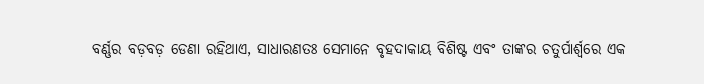ବର୍ଣ୍ଣର ବଡ଼ବଡ଼ ଡେଣା ରହିଥାଏ, ସାଧାରଣତଃ ସେମାନେ ବୃହଦାକାୟ ବିଶିଷ୍ଟ ଏବଂ ତାଙ୍କର ଚତୁର୍ପାର୍ଶ୍ୱରେ ଏକ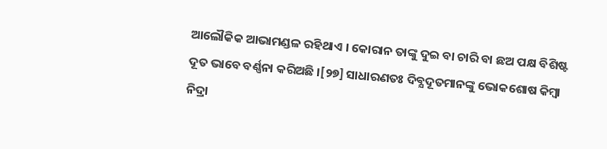ଆଲୌକିକ ଆଭାମଣ୍ଡଳ ରହିଥାଏ । କୋରାନ ତାଙ୍କୁ ଦୁଇ ବା ଚାରି ବା ଛଅ ପକ୍ଷ ବିଶିଷ୍ଟ ଦୂତ ଭାବେ ବର୍ଣ୍ଣନା କରିଅଛି ।[୨୭] ସାଧାରଣତଃ ଦିବ୍ଯଦୂତମାନଙ୍କୁ ଭୋକଶୋଷ କିମ୍ବା ନିଦ୍ରା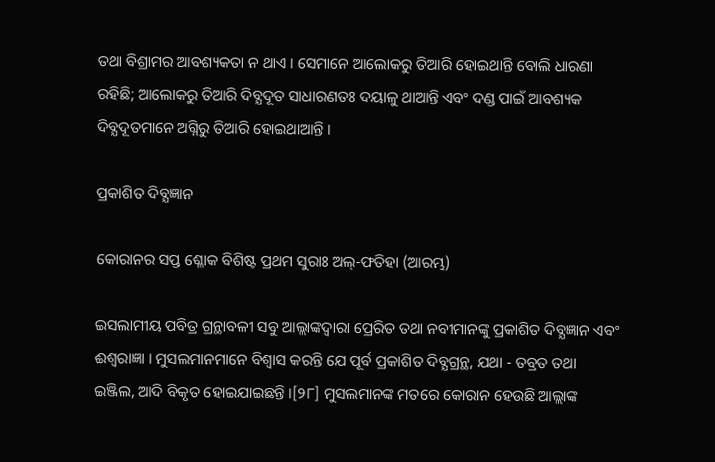ତଥା ବିଶ୍ରାମର ଆବଶ୍ୟକତା ନ ଥାଏ । ସେମାନେ ଆଲୋକରୁ ତିଆରି ହୋଇଥାନ୍ତି ବୋଲି ଧାରଣା ରହିଛି; ଆଲୋକରୁ ତିଆରି ଦିବ୍ଯଦୂତ ସାଧାରଣତଃ ଦୟାଳୁ ଥାଆନ୍ତି ଏବଂ ଦଣ୍ଡ ପାଇଁ ଆବଶ୍ୟକ ଦିବ୍ଯଦୂତମାନେ ଅଗ୍ନିରୁ ତିଆରି ହୋଇଥାଆନ୍ତି ।

ପ୍ରକାଶିତ ଦିବ୍ଯଜ୍ଞାନ

କୋରାନର ସପ୍ତ ଶ୍ଳୋକ ବିଶିଷ୍ଟ ପ୍ରଥମ ସୁରାଃ ଅଲ୍-ଫତିହା (ଆରମ୍ଭ)

ଇସଲାମୀୟ ପବିତ୍ର ଗ୍ରନ୍ଥାବଳୀ ସବୁ ଆଲ୍ଲାଙ୍କଦ୍ୱାରା ପ୍ରେରିତ ତଥା ନବୀମାନଙ୍କୁ ପ୍ରକାଶିତ ଦିବ୍ଯଜ୍ଞାନ ଏବଂ ଈଶ୍ବରାଜ୍ଞା । ମୁସଲମାନମାନେ ବିଶ୍ବାସ କରନ୍ତି ଯେ ପୂର୍ବ ପ୍ରକାଶିତ ଦିବ୍ଯଗ୍ରନ୍ଥ, ଯଥା - ତବ୍ରତ ତଥା ଇଞ୍ଜିଲ, ଆଦି ବିକୃତ ହୋଇଯାଇଛନ୍ତି ।[୨୮] ମୁସଲମାନଙ୍କ ମତରେ କୋରାନ ହେଉଛି ଆଲ୍ଲାଙ୍କ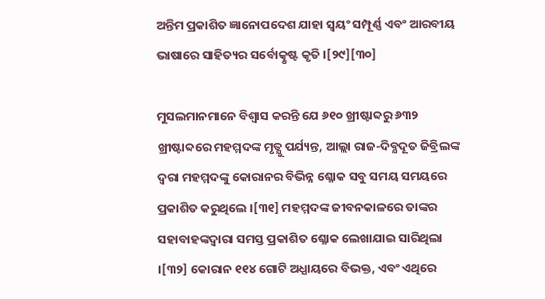ଅନ୍ତିମ ପ୍ରକାଶିତ ଜ୍ଞାନୋପଦେଶ ଯାହା ସ୍ୱୟଂ ସମ୍ପୂର୍ଣ୍ଣ ଏବଂ ଆରବୀୟ ଭାଷାରେ ସାହିତ୍ୟର ସର୍ବୋତ୍କୃଷ୍ଟ କୃତି ।[୨୯][୩୦]

ମୁସଲମାନମାନେ ବିଶ୍ବାସ କରନ୍ତି ଯେ ୬୧୦ ଖ୍ରୀଷ୍ଟାବ୍ଦରୁ ୬୩୨ ଖ୍ରୀଷ୍ଟାବ୍ଦରେ ମହମ୍ମଦଙ୍କ ମୃତ୍ଯୁ ପର୍ଯ୍ୟନ୍ତ, ଆଲ୍ଲା ରାଜ-ଦିବ୍ଯଦୂତ ଜିବ୍ରିଲଙ୍କ ଦ୍ୱରା ମହମ୍ମଦଙ୍କୁ କୋରାନର ବିଭିନ୍ନ ଶ୍ଳୋକ ସବୁ ସମୟ ସମୟରେ ପ୍ରକାଶିତ କରୁଥିଲେ ।[୩୧] ମହମ୍ମଦଙ୍କ ଜୀବନକାଳରେ ତାଙ୍କର ସହାବାହଙ୍କଦ୍ୱାରା ସମସ୍ତ ପ୍ରକାଶିତ ଶ୍ଳୋକ ଲେଖାଯାଇ ସାରିଥିଲା ।[୩୨] କୋରାନ ୧୧୪ ଗୋଟି ଅଧ୍ଯାୟରେ ବିଭକ୍ତ, ଏବଂ ଏଥିରେ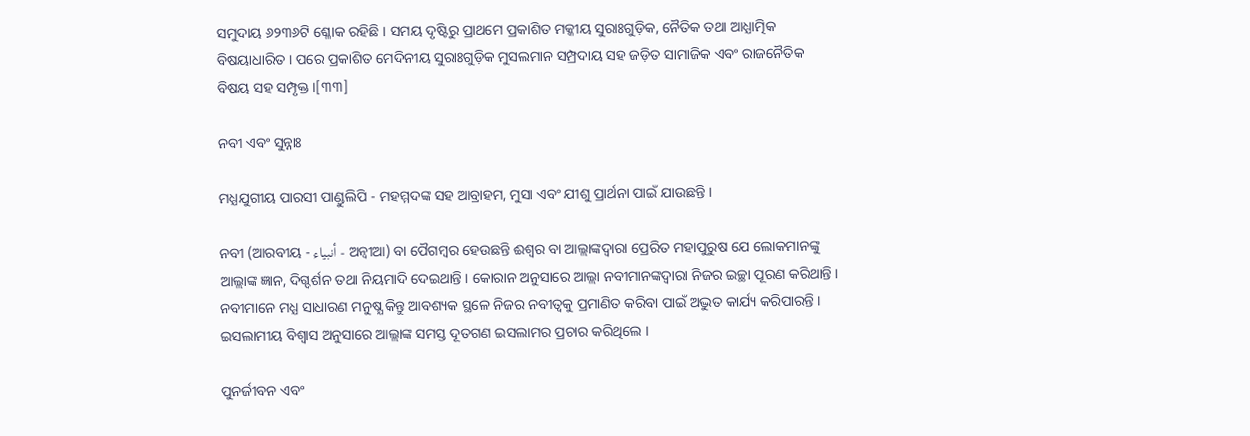ସମୁଦାୟ ୬୨୩୬ଟି ଶ୍ଳୋକ ରହିଛି । ସମୟ ଦୃଷ୍ଟିରୁ ପ୍ରାଥମେ ପ୍ରକାଶିତ ମକ୍କୀୟ ସୁରାଃଗୁଡ଼ିକ, ନୈତିକ ତଥା ଆଧ୍ଯାତ୍ମିକ ବିଷୟାଧାରିତ । ପରେ ପ୍ରକାଶିତ ମେଦିନୀୟ ସୁରାଃଗୁଡ଼ିକ ମୁସଲମାନ ସମ୍ପ୍ରଦାୟ ସହ ଜଡ଼ିତ ସାମାଜିକ ଏବଂ ରାଜନୈତିକ ବିଷୟ ସହ ସମ୍ପୃକ୍ତ ।[୩୩]

ନବୀ ଏବଂ ସୁନ୍ନାଃ

ମଧ୍ଯଯୁଗୀୟ ପାରସୀ ପାଣ୍ଡୁଲିପି - ମହମ୍ମଦଙ୍କ ସହ ଆବ୍ରାହମ, ମୁସା ଏବଂ ଯୀଶୁ ପ୍ରାର୍ଥନା ପାଇଁ ଯାଉଛନ୍ତି ।

ନବୀ (ଆରବୀୟ - أنبياء - ଅନ୍ବୀଆ) ବା ପୈଗମ୍ବର ହେଉଛନ୍ତି ଈଶ୍ବର ବା ଆଲ୍ଲାଙ୍କଦ୍ୱାରା ପ୍ରେରିତ ମହାପୁରୁଷ ଯେ ଲୋକମାନଙ୍କୁ ଆଲ୍ଲାଙ୍କ ଜ୍ଞାନ, ଦିଗ୍ଦର୍ଶନ ତଥା ନିୟମାଦି ଦେଇଥାନ୍ତି । କୋରାନ ଅନୁସାରେ ଆଲ୍ଲା ନବୀମାନଙ୍କଦ୍ୱାରା ନିଜର ଇଚ୍ଛା ପୂରଣ କରିଥାନ୍ତି । ନବୀମାନେ ମଧ୍ଯ ସାଧାରଣ ମନୁଷ୍ଯ କିନ୍ତୁ ଆବଶ୍ୟକ ସ୍ଥଳେ ନିଜର ନବୀତ୍ୱକୁ ପ୍ରମାଣିତ କରିବା ପାଇଁ ଅଦ୍ଭୁତ କାର୍ଯ୍ୟ କରିପାରନ୍ତି । ଇସଲାମୀୟ ବିଶ୍ବାସ ଅନୁସାରେ ଆଲ୍ଲାଙ୍କ ସମସ୍ତ ଦୂତଗଣ ଇସଲାମର ପ୍ରଚାର କରିଥିଲେ ।

ପୁନର୍ଜୀବନ ଏବଂ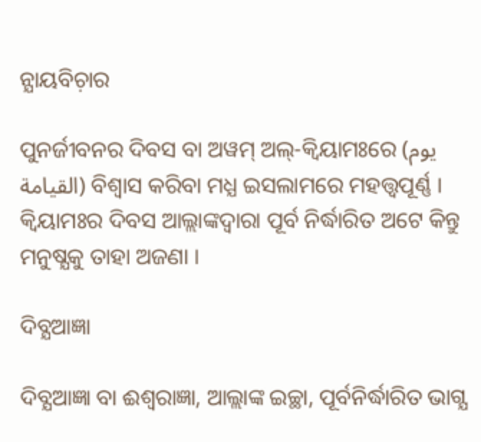ନ୍ଯାୟବିଚ଼ାର

ପୁନର୍ଜୀବନର ଦିବସ ବା ଅୱମ୍ ଅଲ୍-କ୍ୱିୟାମଃରେ (يوم القيامة) ବିଶ୍ବାସ କରିବା ମଧ୍ଯ ଇସଲାମରେ ମହତ୍ତ୍ବପୂର୍ଣ୍ଣ । କ୍ୱିୟାମଃର ଦିବସ ଆଲ୍ଲାଙ୍କଦ୍ୱାରା ପୂର୍ବ ନିର୍ଦ୍ଧାରିତ ଅଟେ କିନ୍ତୁ ମନୁଷ୍ଯକୁ ତାହା ଅଜଣା ।

ଦିବ୍ଯଆଜ୍ଞା

ଦିବ୍ଯଆଜ୍ଞା ବା ଈଶ୍ବରାଜ୍ଞା, ଆଲ୍ଲାଙ୍କ ଇଚ୍ଛା, ପୂର୍ବନିର୍ଦ୍ଧାରିତ ଭାଗ୍ଯ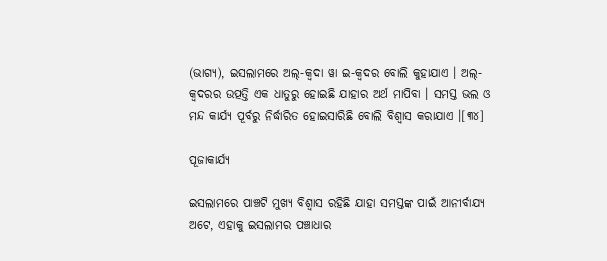(ଭାଗ୍ଯ), ଇସଲାମରେ ଅଲ୍-କ୍ୱଦା ୱା ଇ-କ୍ୱଦର ବୋଲି କୁହାଯାଏ । ଅଲ୍-କ୍ୱଦରର ଉତ୍ପତ୍ତି ଏକ ଧାତୁରୁ ହୋଇଛି ଯାହାର ଅର୍ଥ ମାପିବା । ସମସ୍ତ ଭଲ ଓ ମନ୍ଦ କାର୍ଯ୍ୟ ପୂର୍ବରୁ ନିର୍ଦ୍ଧାରିତ ହୋଇସାରିଛି ବୋଲି ବିଶ୍ବାସ କରାଯାଏ ।[୩୪]

ପୂଜାକାର୍ଯ୍ୟ

ଇସଲାମରେ ପାଞ୍ଚଟି ମୁଖ୍ଯ ବିଶ୍ବାସ ରହିଛି ଯାହା ସମସ୍ତଙ୍କ ପାଇଁ ଆନୀର୍ବାଯ୍ଯ ଅଟେ, ଏହାକୁ ଇସଲାମର ପଞ୍ଚାଧାର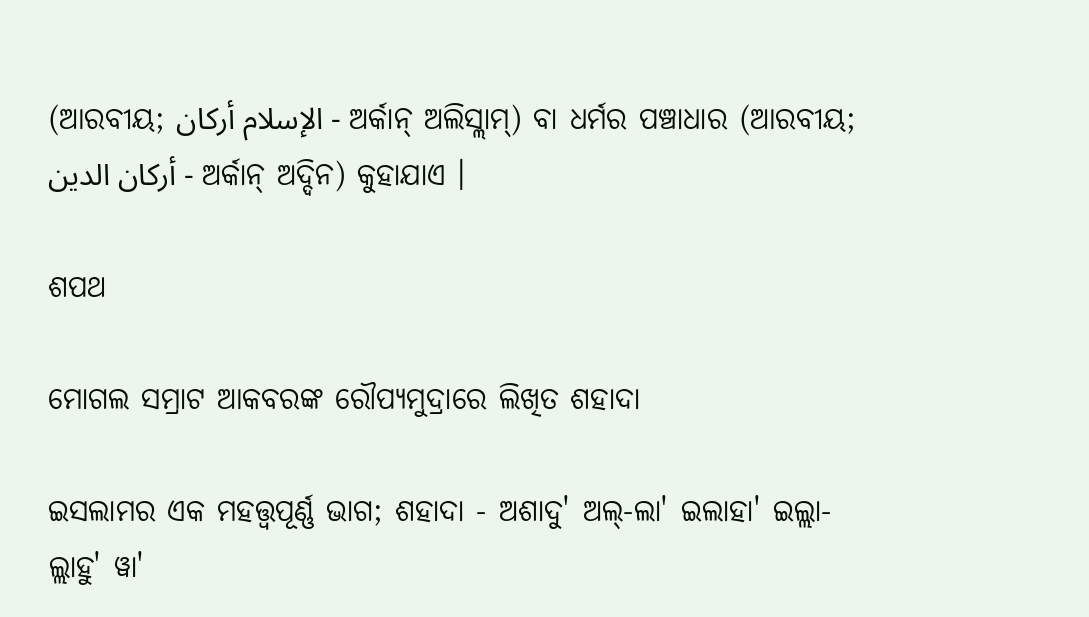(ଆରବୀୟ; الإسلام أركان - ଅର୍କାନ୍ ଅଲିସ୍ଲାମ୍) ବା ଧର୍ମର ପଞ୍ଚାଧାର (ଆରବୀୟ; أركان الدين - ଅର୍କାନ୍ ଅଦ୍ଦିନ) କୁହାଯାଏ ।

ଶପଥ

ମୋଗଲ ସମ୍ରାଟ ଆକବରଙ୍କ ରୌପ୍ଯମୁଦ୍ରାରେ ଲିଖିତ ଶହାଦା

ଇସଲାମର ଏକ ମହତ୍ତ୍ବପୂର୍ଣ୍ଣ ଭାଗ; ଶହାଦା - ଅଶାଦୁ' ଅଲ୍-ଲା' ଇଲାହା' ଇଲ୍ଲା-ଲ୍ଲାହୁ' ୱା'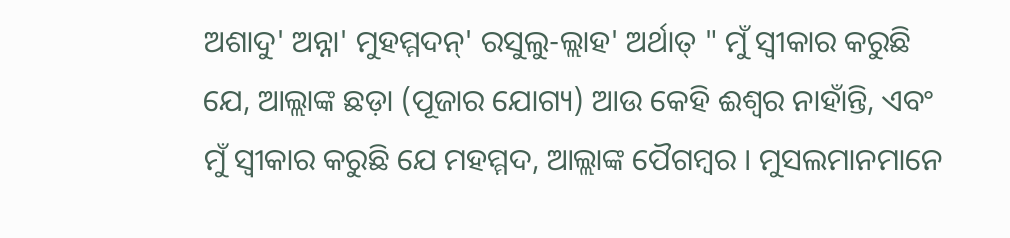ଅଶାଦୁ' ଅନ୍ନା' ମୁହମ୍ମଦନ୍' ରସୁଲୁ-ଲ୍ଲାହ' ଅର୍ଥାତ୍ " ମୁଁ ସ୍ୱୀକାର କରୁଛି ଯେ, ଆଲ୍ଲାଙ୍କ ଛଡ଼ା (ପୂଜାର ଯୋଗ୍ୟ) ଆଉ କେହି ଈଶ୍ବର ନାହାଁନ୍ତି, ଏବଂ ମୁଁ ସ୍ୱୀକାର କରୁଛି ଯେ ମହମ୍ମଦ, ଆଲ୍ଲାଙ୍କ ପୈଗମ୍ବର । ମୁସଲମାନମାନେ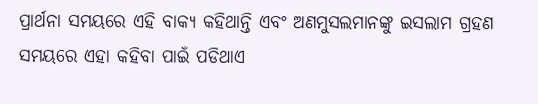ପ୍ରାର୍ଥନା ସମୟରେ ଏହି ବାକ୍ଯ କହିଥାନ୍ତି ଏବଂ ଅଣମୁସଲମାନଙ୍କୁ ଇସଲାମ ଗ୍ରହଣ ସମୟରେ ଏହା କହିବା ପାଇଁ ପଡିଥାଏ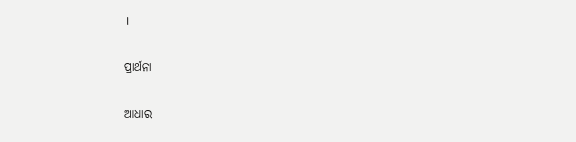।

ପ୍ରାର୍ଥନା

ଆଧାର